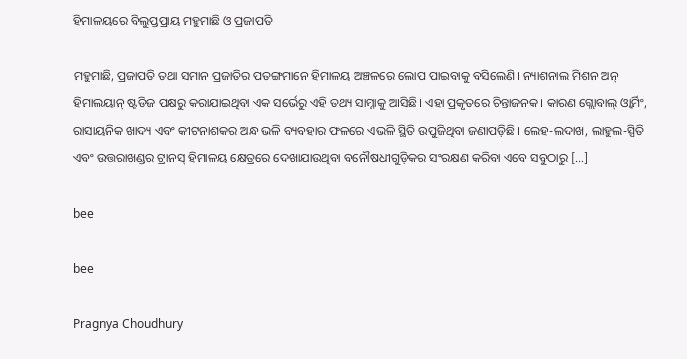ହିମାଳୟରେ ବିଲୁପ୍ତପ୍ରାୟ ମହୁମାଛି ଓ ପ୍ରଜାପତି

ମହୁମାଛି, ପ୍ରଜାପତି ତଥା ସମାନ ପ୍ରଜାତିର ପତଙ୍ଗମାନେ ହିମାଳୟ ଅଞ୍ଚଳରେ ଲୋପ ପାଇବାକୁ ବସିଲେଣି। ନ୍ୟାଶନାଲ ମିଶନ ଅନ୍ ହିମାଲୟାନ୍ ଷ୍ଟଡିଜ ପକ୍ଷରୁ କରାଯାଇଥିବା ଏକ ସର୍ଭେରୁ ଏହି ତଥ୍ୟ ସାମ୍ନାକୁ ଆସିଛି। ଏହା ପ୍ରକୃତରେ ଚିନ୍ତାଜନକ। କାରଣ ଗ୍ଲୋବାଲ୍ ଓ୍ୱାର୍ମିଂ, ରାସାୟନିକ ଖାଦ୍ୟ ଏବଂ କୀଟନାଶକର ଅନ୍ଧ ଭଳି ବ୍ୟବହାର ଫଳରେ ଏଭଳି ସ୍ଥିତି ଉପୁଜିଥିବା ଜଣାପଡ଼ିଛି। ଲେହ-ଲଦାଖ, ଲାହୁଲ-ସ୍ପିତି ଏବଂ ଉତ୍ତରାଖଣ୍ଡର ଟ୍ରାନସ୍ ହିମାଳୟ କ୍ଷେତ୍ରରେ ଦେଖାଯାଉଥିବା ବନୌଷଧୀଗୁଡ଼ିକର ସଂରକ୍ଷଣ କରିବା ଏବେ ସବୁଠାରୁ […]

bee

bee

Pragnya Choudhury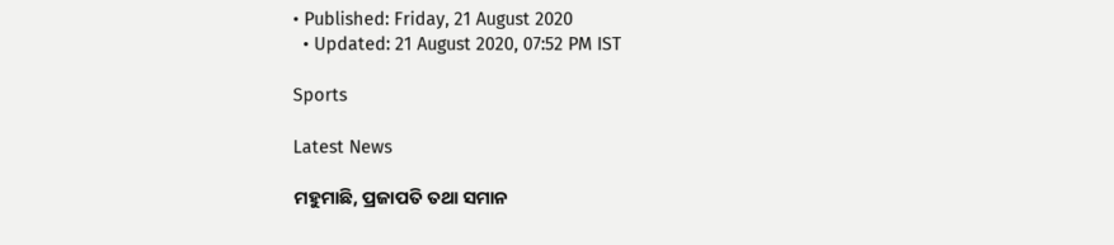• Published: Friday, 21 August 2020
  • Updated: 21 August 2020, 07:52 PM IST

Sports

Latest News

ମହୁମାଛି, ପ୍ରଜାପତି ତଥା ସମାନ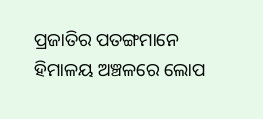ପ୍ରଜାତିର ପତଙ୍ଗମାନେ ହିମାଳୟ ଅଞ୍ଚଳରେ ଲୋପ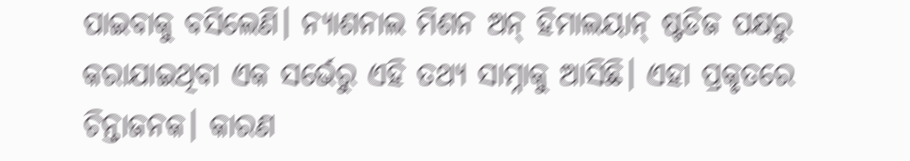ପାଇବାକୁ ବସିଲେଣି। ନ୍ୟାଶନାଲ ମିଶନ ଅନ୍ ହିମାଲୟାନ୍ ଷ୍ଟଡିଜ ପକ୍ଷରୁ କରାଯାଇଥିବା ଏକ ସର୍ଭେରୁ ଏହି ତଥ୍ୟ ସାମ୍ନାକୁ ଆସିଛି। ଏହା ପ୍ରକୃତରେ ଚିନ୍ତାଜନକ। କାରଣ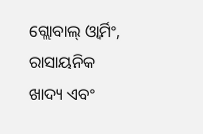ଗ୍ଲୋବାଲ୍ ଓ୍ୱାର୍ମିଂ, ରାସାୟନିକ ଖାଦ୍ୟ ଏବଂ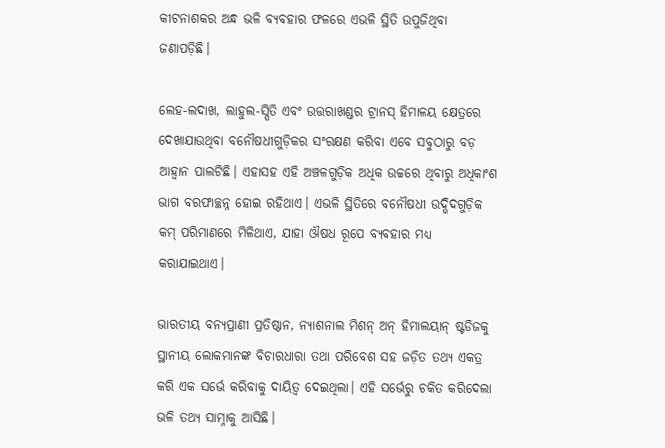କୀଟନାଶକର ଅନ୍ଧ ଭଳି ବ୍ୟବହାର ଫଳରେ ଏଭଳି ସ୍ଥିତି ଉପୁଜିଥିବା ଜଣାପଡ଼ିଛି।

ଲେହ-ଲଦାଖ, ଲାହୁଲ-ସ୍ପିତି ଏବଂ ଉତ୍ତରାଖଣ୍ଡର ଟ୍ରାନସ୍ ହିମାଳୟ କ୍ଷେତ୍ରରେ ଦେଖାଯାଉଥିବା ବନୌଷଧୀଗୁଡ଼ିକର ସଂରକ୍ଷଣ କରିବା ଏବେ ସବୁଠାରୁ ବଡ଼ ଆହ୍ୱାନ ପାଲଟିଛି। ଏହାସହ ଏହି ଅଞ୍ଚଳଗୁଡ଼ିକ ଅଧିକ ଉଚ୍ଚରେ ଥିବାରୁ ଅଧିକାଂଶ ଭାଗ ବରଫାଚ୍ଛନ୍ନ ହୋଇ ରହିଥାଏ। ଏଭଳି ସ୍ଥିତିରେ ବନୌଷଧୀ ଉଦ୍ଭିଦଗୁଡ଼ିକ କମ୍ ପରିମାଣରେ ମିଳିଥାଏ, ଯାହା ଔଷଧ ରୂପେ ବ୍ୟବହାର ମଧ୍ୟ କରାଯାଇଥାଏ।

ଭାରତୀୟ ବନ୍ୟପ୍ରାଣୀ ପ୍ରତିଷ୍ଠାନ, ନ୍ୟାଶନାଲ ମିଶନ୍ ଅନ୍ ହିମାଲୟାନ୍ ଷ୍ଟଡିଜକୁ ସ୍ଥାନୀୟ ଲୋକମାନଙ୍କ ବିଚାରଧାରା ତଥା ପରିବେଶ ସହ ଜଡ଼ିତ ତଥ୍ୟ ଏକତ୍ର କରି ଏକ ସର୍ଭେ କରିବାକୁ ଦାୟିତ୍ୱ ଦେଇଥିଲା। ଏହି ସର୍ଭେରୁ ଚକିତ କରିଦେଲା ଭଳି ତଥ୍ୟ ସାମ୍ନାକୁ ଆସିଛି।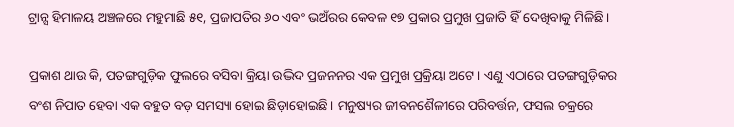ଟ୍ରାନ୍ସ ହିମାଳୟ ଅଞ୍ଚଳରେ ମହୁମାଛି ୫୧, ପ୍ରଜାପତିର ୬୦ ଏବଂ ଭଅଁରର କେବଳ ୧୭ ପ୍ରକାର ପ୍ରମୁଖ ପ୍ରଜାତି ହିଁ ଦେଖିବାକୁ ମିଳିଛି।

ପ୍ରକାଶ ଥାଉ କି, ପତଙ୍ଗଗୁଡ଼ିକ ଫୁଲରେ ବସିବା କ୍ରିୟା ଉଦ୍ଭିଦ ପ୍ରଜନନର ଏକ ପ୍ରମୁଖ ପ୍ରକ୍ରିୟା ଅଟେ। ଏଣୁ ଏଠାରେ ପତଙ୍ଗଗୁଡ଼ିକର ବଂଶ ନିପାତ ହେବା ଏକ ବହୁତ ବଡ଼ ସମସ୍ୟା ହୋଇ ଛିଡ଼ାହୋଇଛି। ମନୁଷ୍ୟର ଜୀବନଶୈଳୀରେ ପରିବର୍ତ୍ତନ, ଫସଲ ଚକ୍ରରେ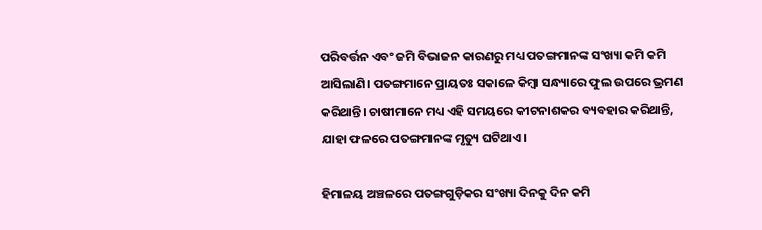ପରିବର୍ତ୍ତନ ଏବଂ ଜମି ବିଭାଜନ କାରଣରୁ ମଧ୍ୟ ପତଙ୍ଗମାନଙ୍କ ସଂଖ୍ୟା କମି କମି ଆସିଲାଣି। ପତଙ୍ଗମାନେ ପ୍ରାୟତଃ ସକାଳେ କିମ୍ବା ସନ୍ଧ୍ୟାରେ ଫୁଲ ଉପରେ ଭ୍ରମଣ କରିଥାନ୍ତି। ଚାଷୀମାନେ ମଧ୍ୟ ଏହି ସମୟରେ କୀଟନାଶକର ବ୍ୟବହାର କରିଥାନ୍ତି, ଯାହା ଫଳରେ ପତଙ୍ଗମାନଙ୍କ ମୃତ୍ୟୁ ଘଟିଥାଏ।

ହିମାଳୟ ଅଞ୍ଚଳରେ ପତଙ୍ଗଗୁଡ଼ିକର ସଂଖ୍ୟା ଦିନକୁ ଦିନ କମି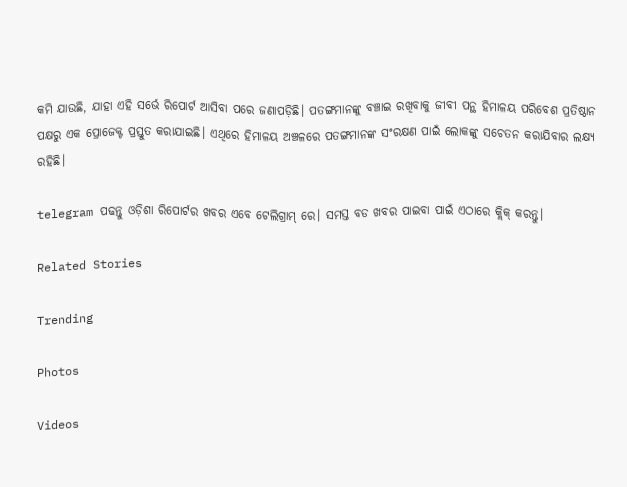କମି ଯାଉଛି, ଯାହା ଏହି ସର୍ଭେ ରିପୋର୍ଟ ଆସିବା ପରେ ଜଣାପଡ଼ିଛି। ପତଙ୍ଗମାନଙ୍କୁ ବଞ୍ଚାଇ ରଖିବାକୁ ଜୀବୀ ପନ୍ଥ ହିମାଳୟ ପରିବେଶ ପ୍ରତିଷ୍ଠାନ ପକ୍ଷରୁ ଏକ ପ୍ରୋଜେକ୍ଟ ପ୍ରସ୍ତୁତ କରାଯାଇଛି। ଏଥିରେ ହିମାଳୟ ଅଞ୍ଚଳରେ ପତଙ୍ଗମାନଙ୍କ ସଂରକ୍ଷଣ ପାଇଁ ଲୋକଙ୍କୁ ସଚେତନ କରାଯିବାର ଲକ୍ଷ୍ୟ ରହିଛି।

telegram ପଢନ୍ତୁ ଓଡ଼ିଶା ରିପୋର୍ଟର ଖବର ଏବେ ଟେଲିଗ୍ରାମ୍ ରେ। ସମସ୍ତ ବଡ ଖବର ପାଇବା ପାଇଁ ଏଠାରେ କ୍ଲିକ୍ କରନ୍ତୁ।

Related Stories

Trending

Photos

Videos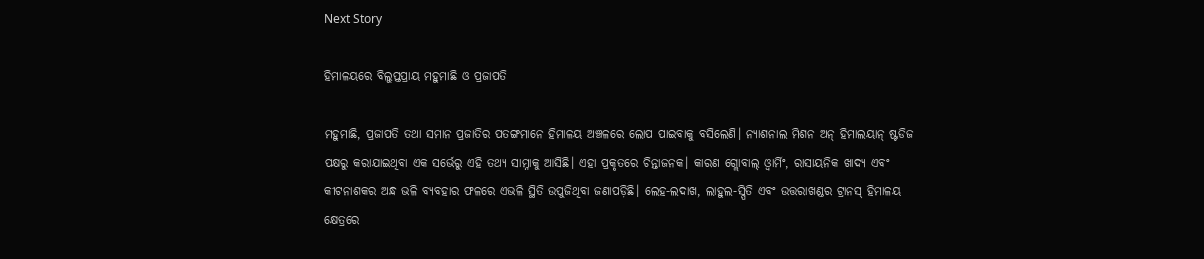Next Story

ହିମାଳୟରେ ବିଲୁପ୍ତପ୍ରାୟ ମହୁମାଛି ଓ ପ୍ରଜାପତି

ମହୁମାଛି, ପ୍ରଜାପତି ତଥା ସମାନ ପ୍ରଜାତିର ପତଙ୍ଗମାନେ ହିମାଳୟ ଅଞ୍ଚଳରେ ଲୋପ ପାଇବାକୁ ବସିଲେଣି। ନ୍ୟାଶନାଲ ମିଶନ ଅନ୍ ହିମାଲୟାନ୍ ଷ୍ଟଡିଜ ପକ୍ଷରୁ କରାଯାଇଥିବା ଏକ ସର୍ଭେରୁ ଏହି ତଥ୍ୟ ସାମ୍ନାକୁ ଆସିଛି। ଏହା ପ୍ରକୃତରେ ଚିନ୍ତାଜନକ। କାରଣ ଗ୍ଲୋବାଲ୍ ଓ୍ୱାର୍ମିଂ, ରାସାୟନିକ ଖାଦ୍ୟ ଏବଂ କୀଟନାଶକର ଅନ୍ଧ ଭଳି ବ୍ୟବହାର ଫଳରେ ଏଭଳି ସ୍ଥିତି ଉପୁଜିଥିବା ଜଣାପଡ଼ିଛି। ଲେହ-ଲଦାଖ, ଲାହୁଲ-ସ୍ପିତି ଏବଂ ଉତ୍ତରାଖଣ୍ଡର ଟ୍ରାନସ୍ ହିମାଳୟ କ୍ଷେତ୍ରରେ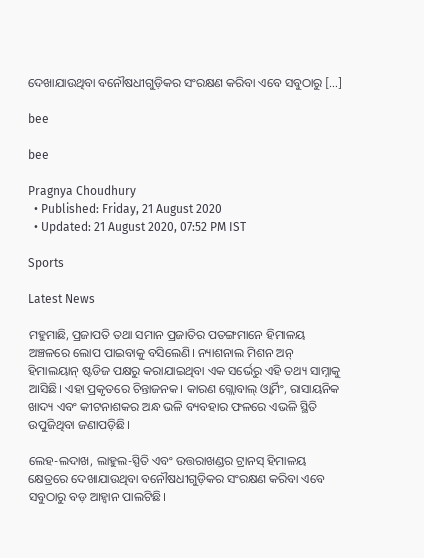ଦେଖାଯାଉଥିବା ବନୌଷଧୀଗୁଡ଼ିକର ସଂରକ୍ଷଣ କରିବା ଏବେ ସବୁଠାରୁ […]

bee

bee

Pragnya Choudhury
  • Published: Friday, 21 August 2020
  • Updated: 21 August 2020, 07:52 PM IST

Sports

Latest News

ମହୁମାଛି, ପ୍ରଜାପତି ତଥା ସମାନ ପ୍ରଜାତିର ପତଙ୍ଗମାନେ ହିମାଳୟ ଅଞ୍ଚଳରେ ଲୋପ ପାଇବାକୁ ବସିଲେଣି। ନ୍ୟାଶନାଲ ମିଶନ ଅନ୍ ହିମାଲୟାନ୍ ଷ୍ଟଡିଜ ପକ୍ଷରୁ କରାଯାଇଥିବା ଏକ ସର୍ଭେରୁ ଏହି ତଥ୍ୟ ସାମ୍ନାକୁ ଆସିଛି। ଏହା ପ୍ରକୃତରେ ଚିନ୍ତାଜନକ। କାରଣ ଗ୍ଲୋବାଲ୍ ଓ୍ୱାର୍ମିଂ, ରାସାୟନିକ ଖାଦ୍ୟ ଏବଂ କୀଟନାଶକର ଅନ୍ଧ ଭଳି ବ୍ୟବହାର ଫଳରେ ଏଭଳି ସ୍ଥିତି ଉପୁଜିଥିବା ଜଣାପଡ଼ିଛି।

ଲେହ-ଲଦାଖ, ଲାହୁଲ-ସ୍ପିତି ଏବଂ ଉତ୍ତରାଖଣ୍ଡର ଟ୍ରାନସ୍ ହିମାଳୟ କ୍ଷେତ୍ରରେ ଦେଖାଯାଉଥିବା ବନୌଷଧୀଗୁଡ଼ିକର ସଂରକ୍ଷଣ କରିବା ଏବେ ସବୁଠାରୁ ବଡ଼ ଆହ୍ୱାନ ପାଲଟିଛି।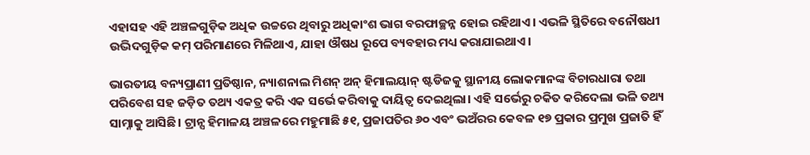ଏହାସହ ଏହି ଅଞ୍ଚଳଗୁଡ଼ିକ ଅଧିକ ଉଚ୍ଚରେ ଥିବାରୁ ଅଧିକାଂଶ ଭାଗ ବରଫାଚ୍ଛନ୍ନ ହୋଇ ରହିଥାଏ। ଏଭଳି ସ୍ଥିତିରେ ବନୌଷଧୀ ଉଦ୍ଭିଦଗୁଡ଼ିକ କମ୍ ପରିମାଣରେ ମିଳିଥାଏ, ଯାହା ଔଷଧ ରୂପେ ବ୍ୟବହାର ମଧ୍ୟ କରାଯାଇଥାଏ।

ଭାରତୀୟ ବନ୍ୟପ୍ରାଣୀ ପ୍ରତିଷ୍ଠାନ, ନ୍ୟାଶନାଲ ମିଶନ୍ ଅନ୍ ହିମାଲୟାନ୍ ଷ୍ଟଡିଜକୁ ସ୍ଥାନୀୟ ଲୋକମାନଙ୍କ ବିଚାରଧାରା ତଥା ପରିବେଶ ସହ ଜଡ଼ିତ ତଥ୍ୟ ଏକତ୍ର କରି ଏକ ସର୍ଭେ କରିବାକୁ ଦାୟିତ୍ୱ ଦେଇଥିଲା। ଏହି ସର୍ଭେରୁ ଚକିତ କରିଦେଲା ଭଳି ତଥ୍ୟ ସାମ୍ନାକୁ ଆସିଛି। ଟ୍ରାନ୍ସ ହିମାଳୟ ଅଞ୍ଚଳରେ ମହୁମାଛି ୫୧, ପ୍ରଜାପତିର ୬୦ ଏବଂ ଭଅଁରର କେବଳ ୧୭ ପ୍ରକାର ପ୍ରମୁଖ ପ୍ରଜାତି ହିଁ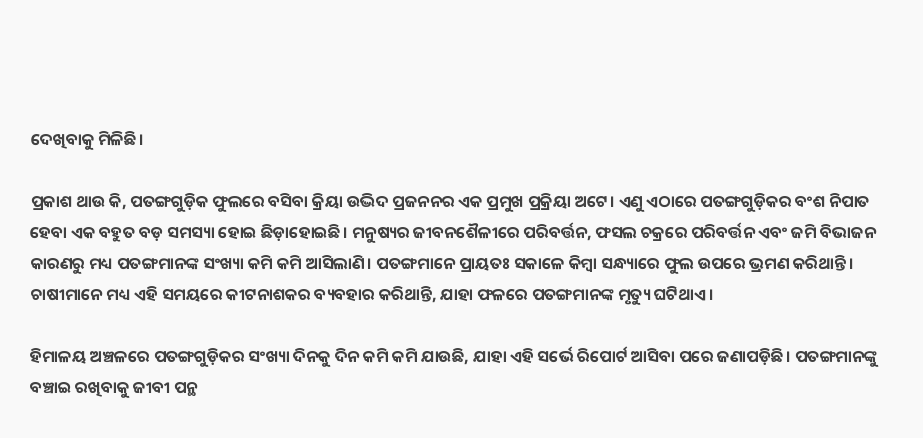ଦେଖିବାକୁ ମିଳିଛି।

ପ୍ରକାଶ ଥାଉ କି, ପତଙ୍ଗଗୁଡ଼ିକ ଫୁଲରେ ବସିବା କ୍ରିୟା ଉଦ୍ଭିଦ ପ୍ରଜନନର ଏକ ପ୍ରମୁଖ ପ୍ରକ୍ରିୟା ଅଟେ। ଏଣୁ ଏଠାରେ ପତଙ୍ଗଗୁଡ଼ିକର ବଂଶ ନିପାତ ହେବା ଏକ ବହୁତ ବଡ଼ ସମସ୍ୟା ହୋଇ ଛିଡ଼ାହୋଇଛି। ମନୁଷ୍ୟର ଜୀବନଶୈଳୀରେ ପରିବର୍ତ୍ତନ, ଫସଲ ଚକ୍ରରେ ପରିବର୍ତ୍ତନ ଏବଂ ଜମି ବିଭାଜନ କାରଣରୁ ମଧ୍ୟ ପତଙ୍ଗମାନଙ୍କ ସଂଖ୍ୟା କମି କମି ଆସିଲାଣି। ପତଙ୍ଗମାନେ ପ୍ରାୟତଃ ସକାଳେ କିମ୍ବା ସନ୍ଧ୍ୟାରେ ଫୁଲ ଉପରେ ଭ୍ରମଣ କରିଥାନ୍ତି। ଚାଷୀମାନେ ମଧ୍ୟ ଏହି ସମୟରେ କୀଟନାଶକର ବ୍ୟବହାର କରିଥାନ୍ତି, ଯାହା ଫଳରେ ପତଙ୍ଗମାନଙ୍କ ମୃତ୍ୟୁ ଘଟିଥାଏ।

ହିମାଳୟ ଅଞ୍ଚଳରେ ପତଙ୍ଗଗୁଡ଼ିକର ସଂଖ୍ୟା ଦିନକୁ ଦିନ କମି କମି ଯାଉଛି, ଯାହା ଏହି ସର୍ଭେ ରିପୋର୍ଟ ଆସିବା ପରେ ଜଣାପଡ଼ିଛି। ପତଙ୍ଗମାନଙ୍କୁ ବଞ୍ଚାଇ ରଖିବାକୁ ଜୀବୀ ପନ୍ଥ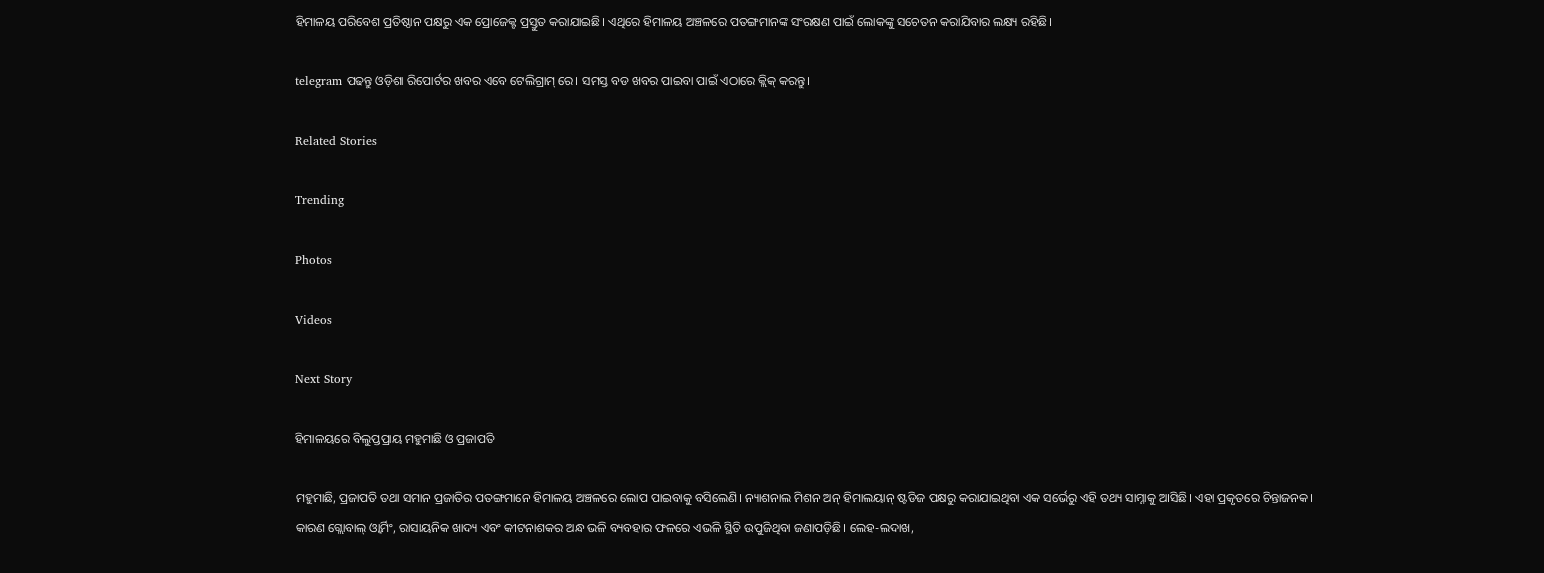ହିମାଳୟ ପରିବେଶ ପ୍ରତିଷ୍ଠାନ ପକ୍ଷରୁ ଏକ ପ୍ରୋଜେକ୍ଟ ପ୍ରସ୍ତୁତ କରାଯାଇଛି। ଏଥିରେ ହିମାଳୟ ଅଞ୍ଚଳରେ ପତଙ୍ଗମାନଙ୍କ ସଂରକ୍ଷଣ ପାଇଁ ଲୋକଙ୍କୁ ସଚେତନ କରାଯିବାର ଲକ୍ଷ୍ୟ ରହିଛି।

telegram ପଢନ୍ତୁ ଓଡ଼ିଶା ରିପୋର୍ଟର ଖବର ଏବେ ଟେଲିଗ୍ରାମ୍ ରେ। ସମସ୍ତ ବଡ ଖବର ପାଇବା ପାଇଁ ଏଠାରେ କ୍ଲିକ୍ କରନ୍ତୁ।

Related Stories

Trending

Photos

Videos

Next Story

ହିମାଳୟରେ ବିଲୁପ୍ତପ୍ରାୟ ମହୁମାଛି ଓ ପ୍ରଜାପତି

ମହୁମାଛି, ପ୍ରଜାପତି ତଥା ସମାନ ପ୍ରଜାତିର ପତଙ୍ଗମାନେ ହିମାଳୟ ଅଞ୍ଚଳରେ ଲୋପ ପାଇବାକୁ ବସିଲେଣି। ନ୍ୟାଶନାଲ ମିଶନ ଅନ୍ ହିମାଲୟାନ୍ ଷ୍ଟଡିଜ ପକ୍ଷରୁ କରାଯାଇଥିବା ଏକ ସର୍ଭେରୁ ଏହି ତଥ୍ୟ ସାମ୍ନାକୁ ଆସିଛି। ଏହା ପ୍ରକୃତରେ ଚିନ୍ତାଜନକ। କାରଣ ଗ୍ଲୋବାଲ୍ ଓ୍ୱାର୍ମିଂ, ରାସାୟନିକ ଖାଦ୍ୟ ଏବଂ କୀଟନାଶକର ଅନ୍ଧ ଭଳି ବ୍ୟବହାର ଫଳରେ ଏଭଳି ସ୍ଥିତି ଉପୁଜିଥିବା ଜଣାପଡ଼ିଛି। ଲେହ-ଲଦାଖ,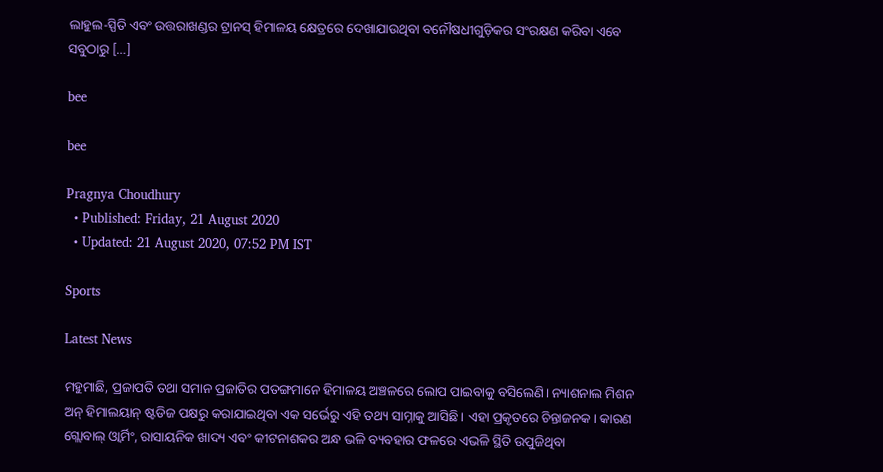ଲାହୁଲ-ସ୍ପିତି ଏବଂ ଉତ୍ତରାଖଣ୍ଡର ଟ୍ରାନସ୍ ହିମାଳୟ କ୍ଷେତ୍ରରେ ଦେଖାଯାଉଥିବା ବନୌଷଧୀଗୁଡ଼ିକର ସଂରକ୍ଷଣ କରିବା ଏବେ ସବୁଠାରୁ […]

bee

bee

Pragnya Choudhury
  • Published: Friday, 21 August 2020
  • Updated: 21 August 2020, 07:52 PM IST

Sports

Latest News

ମହୁମାଛି, ପ୍ରଜାପତି ତଥା ସମାନ ପ୍ରଜାତିର ପତଙ୍ଗମାନେ ହିମାଳୟ ଅଞ୍ଚଳରେ ଲୋପ ପାଇବାକୁ ବସିଲେଣି। ନ୍ୟାଶନାଲ ମିଶନ ଅନ୍ ହିମାଲୟାନ୍ ଷ୍ଟଡିଜ ପକ୍ଷରୁ କରାଯାଇଥିବା ଏକ ସର୍ଭେରୁ ଏହି ତଥ୍ୟ ସାମ୍ନାକୁ ଆସିଛି। ଏହା ପ୍ରକୃତରେ ଚିନ୍ତାଜନକ। କାରଣ ଗ୍ଲୋବାଲ୍ ଓ୍ୱାର୍ମିଂ, ରାସାୟନିକ ଖାଦ୍ୟ ଏବଂ କୀଟନାଶକର ଅନ୍ଧ ଭଳି ବ୍ୟବହାର ଫଳରେ ଏଭଳି ସ୍ଥିତି ଉପୁଜିଥିବା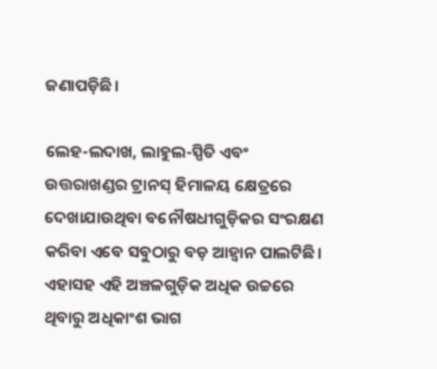ଜଣାପଡ଼ିଛି।

ଲେହ-ଲଦାଖ, ଲାହୁଲ-ସ୍ପିତି ଏବଂ ଉତ୍ତରାଖଣ୍ଡର ଟ୍ରାନସ୍ ହିମାଳୟ କ୍ଷେତ୍ରରେ ଦେଖାଯାଉଥିବା ବନୌଷଧୀଗୁଡ଼ିକର ସଂରକ୍ଷଣ କରିବା ଏବେ ସବୁଠାରୁ ବଡ଼ ଆହ୍ୱାନ ପାଲଟିଛି। ଏହାସହ ଏହି ଅଞ୍ଚଳଗୁଡ଼ିକ ଅଧିକ ଉଚ୍ଚରେ ଥିବାରୁ ଅଧିକାଂଶ ଭାଗ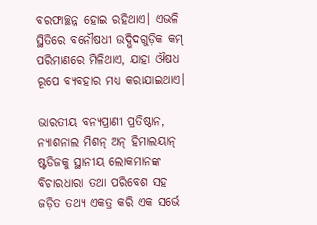ବରଫାଚ୍ଛନ୍ନ ହୋଇ ରହିଥାଏ। ଏଭଳି ସ୍ଥିତିରେ ବନୌଷଧୀ ଉଦ୍ଭିଦଗୁଡ଼ିକ କମ୍ ପରିମାଣରେ ମିଳିଥାଏ, ଯାହା ଔଷଧ ରୂପେ ବ୍ୟବହାର ମଧ୍ୟ କରାଯାଇଥାଏ।

ଭାରତୀୟ ବନ୍ୟପ୍ରାଣୀ ପ୍ରତିଷ୍ଠାନ, ନ୍ୟାଶନାଲ ମିଶନ୍ ଅନ୍ ହିମାଲୟାନ୍ ଷ୍ଟଡିଜକୁ ସ୍ଥାନୀୟ ଲୋକମାନଙ୍କ ବିଚାରଧାରା ତଥା ପରିବେଶ ସହ ଜଡ଼ିତ ତଥ୍ୟ ଏକତ୍ର କରି ଏକ ସର୍ଭେ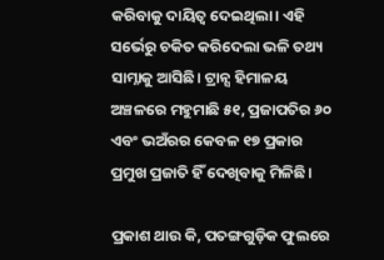କରିବାକୁ ଦାୟିତ୍ୱ ଦେଇଥିଲା। ଏହି ସର୍ଭେରୁ ଚକିତ କରିଦେଲା ଭଳି ତଥ୍ୟ ସାମ୍ନାକୁ ଆସିଛି। ଟ୍ରାନ୍ସ ହିମାଳୟ ଅଞ୍ଚଳରେ ମହୁମାଛି ୫୧, ପ୍ରଜାପତିର ୬୦ ଏବଂ ଭଅଁରର କେବଳ ୧୭ ପ୍ରକାର ପ୍ରମୁଖ ପ୍ରଜାତି ହିଁ ଦେଖିବାକୁ ମିଳିଛି।

ପ୍ରକାଶ ଥାଉ କି, ପତଙ୍ଗଗୁଡ଼ିକ ଫୁଲରେ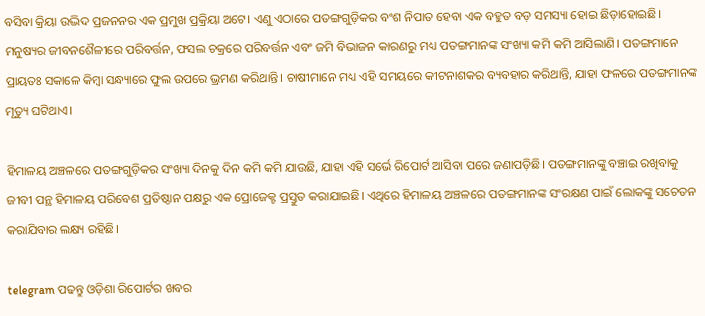ବସିବା କ୍ରିୟା ଉଦ୍ଭିଦ ପ୍ରଜନନର ଏକ ପ୍ରମୁଖ ପ୍ରକ୍ରିୟା ଅଟେ। ଏଣୁ ଏଠାରେ ପତଙ୍ଗଗୁଡ଼ିକର ବଂଶ ନିପାତ ହେବା ଏକ ବହୁତ ବଡ଼ ସମସ୍ୟା ହୋଇ ଛିଡ଼ାହୋଇଛି। ମନୁଷ୍ୟର ଜୀବନଶୈଳୀରେ ପରିବର୍ତ୍ତନ, ଫସଲ ଚକ୍ରରେ ପରିବର୍ତ୍ତନ ଏବଂ ଜମି ବିଭାଜନ କାରଣରୁ ମଧ୍ୟ ପତଙ୍ଗମାନଙ୍କ ସଂଖ୍ୟା କମି କମି ଆସିଲାଣି। ପତଙ୍ଗମାନେ ପ୍ରାୟତଃ ସକାଳେ କିମ୍ବା ସନ୍ଧ୍ୟାରେ ଫୁଲ ଉପରେ ଭ୍ରମଣ କରିଥାନ୍ତି। ଚାଷୀମାନେ ମଧ୍ୟ ଏହି ସମୟରେ କୀଟନାଶକର ବ୍ୟବହାର କରିଥାନ୍ତି, ଯାହା ଫଳରେ ପତଙ୍ଗମାନଙ୍କ ମୃତ୍ୟୁ ଘଟିଥାଏ।

ହିମାଳୟ ଅଞ୍ଚଳରେ ପତଙ୍ଗଗୁଡ଼ିକର ସଂଖ୍ୟା ଦିନକୁ ଦିନ କମି କମି ଯାଉଛି, ଯାହା ଏହି ସର୍ଭେ ରିପୋର୍ଟ ଆସିବା ପରେ ଜଣାପଡ଼ିଛି। ପତଙ୍ଗମାନଙ୍କୁ ବଞ୍ଚାଇ ରଖିବାକୁ ଜୀବୀ ପନ୍ଥ ହିମାଳୟ ପରିବେଶ ପ୍ରତିଷ୍ଠାନ ପକ୍ଷରୁ ଏକ ପ୍ରୋଜେକ୍ଟ ପ୍ରସ୍ତୁତ କରାଯାଇଛି। ଏଥିରେ ହିମାଳୟ ଅଞ୍ଚଳରେ ପତଙ୍ଗମାନଙ୍କ ସଂରକ୍ଷଣ ପାଇଁ ଲୋକଙ୍କୁ ସଚେତନ କରାଯିବାର ଲକ୍ଷ୍ୟ ରହିଛି।

telegram ପଢନ୍ତୁ ଓଡ଼ିଶା ରିପୋର୍ଟର ଖବର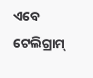ଏବେ ଟେଲିଗ୍ରାମ୍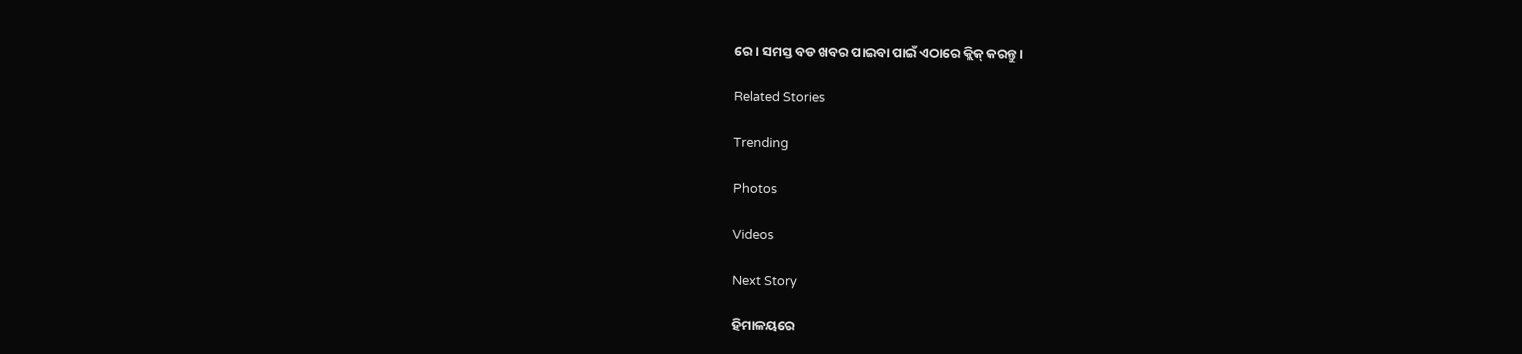ରେ। ସମସ୍ତ ବଡ ଖବର ପାଇବା ପାଇଁ ଏଠାରେ କ୍ଲିକ୍ କରନ୍ତୁ।

Related Stories

Trending

Photos

Videos

Next Story

ହିମାଳୟରେ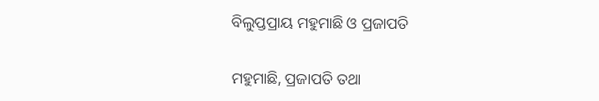ବିଲୁପ୍ତପ୍ରାୟ ମହୁମାଛି ଓ ପ୍ରଜାପତି

ମହୁମାଛି, ପ୍ରଜାପତି ତଥା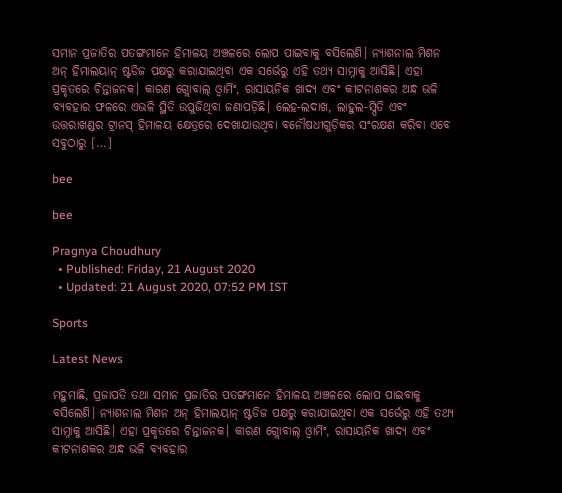ସମାନ ପ୍ରଜାତିର ପତଙ୍ଗମାନେ ହିମାଳୟ ଅଞ୍ଚଳରେ ଲୋପ ପାଇବାକୁ ବସିଲେଣି। ନ୍ୟାଶନାଲ ମିଶନ ଅନ୍ ହିମାଲୟାନ୍ ଷ୍ଟଡିଜ ପକ୍ଷରୁ କରାଯାଇଥିବା ଏକ ସର୍ଭେରୁ ଏହି ତଥ୍ୟ ସାମ୍ନାକୁ ଆସିଛି। ଏହା ପ୍ରକୃତରେ ଚିନ୍ତାଜନକ। କାରଣ ଗ୍ଲୋବାଲ୍ ଓ୍ୱାର୍ମିଂ, ରାସାୟନିକ ଖାଦ୍ୟ ଏବଂ କୀଟନାଶକର ଅନ୍ଧ ଭଳି ବ୍ୟବହାର ଫଳରେ ଏଭଳି ସ୍ଥିତି ଉପୁଜିଥିବା ଜଣାପଡ଼ିଛି। ଲେହ-ଲଦାଖ, ଲାହୁଲ-ସ୍ପିତି ଏବଂ ଉତ୍ତରାଖଣ୍ଡର ଟ୍ରାନସ୍ ହିମାଳୟ କ୍ଷେତ୍ରରେ ଦେଖାଯାଉଥିବା ବନୌଷଧୀଗୁଡ଼ିକର ସଂରକ୍ଷଣ କରିବା ଏବେ ସବୁଠାରୁ […]

bee

bee

Pragnya Choudhury
  • Published: Friday, 21 August 2020
  • Updated: 21 August 2020, 07:52 PM IST

Sports

Latest News

ମହୁମାଛି, ପ୍ରଜାପତି ତଥା ସମାନ ପ୍ରଜାତିର ପତଙ୍ଗମାନେ ହିମାଳୟ ଅଞ୍ଚଳରେ ଲୋପ ପାଇବାକୁ ବସିଲେଣି। ନ୍ୟାଶନାଲ ମିଶନ ଅନ୍ ହିମାଲୟାନ୍ ଷ୍ଟଡିଜ ପକ୍ଷରୁ କରାଯାଇଥିବା ଏକ ସର୍ଭେରୁ ଏହି ତଥ୍ୟ ସାମ୍ନାକୁ ଆସିଛି। ଏହା ପ୍ରକୃତରେ ଚିନ୍ତାଜନକ। କାରଣ ଗ୍ଲୋବାଲ୍ ଓ୍ୱାର୍ମିଂ, ରାସାୟନିକ ଖାଦ୍ୟ ଏବଂ କୀଟନାଶକର ଅନ୍ଧ ଭଳି ବ୍ୟବହାର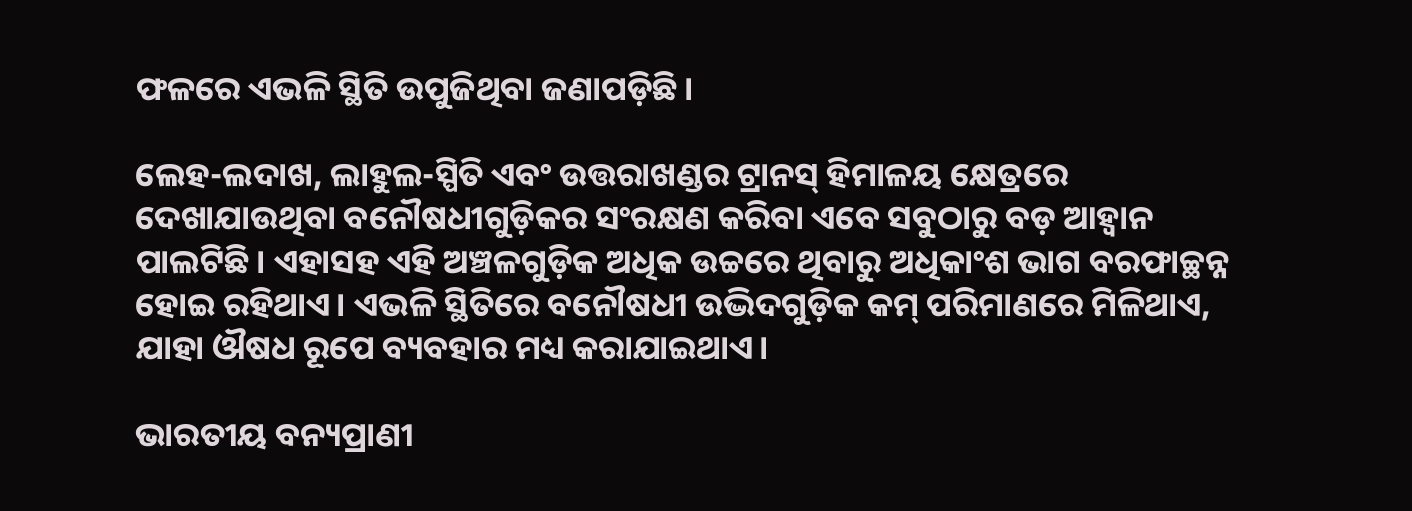ଫଳରେ ଏଭଳି ସ୍ଥିତି ଉପୁଜିଥିବା ଜଣାପଡ଼ିଛି।

ଲେହ-ଲଦାଖ, ଲାହୁଲ-ସ୍ପିତି ଏବଂ ଉତ୍ତରାଖଣ୍ଡର ଟ୍ରାନସ୍ ହିମାଳୟ କ୍ଷେତ୍ରରେ ଦେଖାଯାଉଥିବା ବନୌଷଧୀଗୁଡ଼ିକର ସଂରକ୍ଷଣ କରିବା ଏବେ ସବୁଠାରୁ ବଡ଼ ଆହ୍ୱାନ ପାଲଟିଛି। ଏହାସହ ଏହି ଅଞ୍ଚଳଗୁଡ଼ିକ ଅଧିକ ଉଚ୍ଚରେ ଥିବାରୁ ଅଧିକାଂଶ ଭାଗ ବରଫାଚ୍ଛନ୍ନ ହୋଇ ରହିଥାଏ। ଏଭଳି ସ୍ଥିତିରେ ବନୌଷଧୀ ଉଦ୍ଭିଦଗୁଡ଼ିକ କମ୍ ପରିମାଣରେ ମିଳିଥାଏ, ଯାହା ଔଷଧ ରୂପେ ବ୍ୟବହାର ମଧ୍ୟ କରାଯାଇଥାଏ।

ଭାରତୀୟ ବନ୍ୟପ୍ରାଣୀ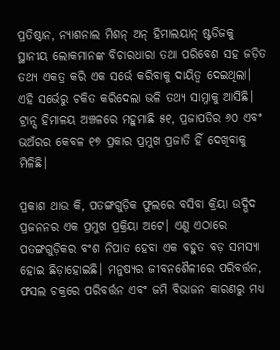ପ୍ରତିଷ୍ଠାନ, ନ୍ୟାଶନାଲ ମିଶନ୍ ଅନ୍ ହିମାଲୟାନ୍ ଷ୍ଟଡିଜକୁ ସ୍ଥାନୀୟ ଲୋକମାନଙ୍କ ବିଚାରଧାରା ତଥା ପରିବେଶ ସହ ଜଡ଼ିତ ତଥ୍ୟ ଏକତ୍ର କରି ଏକ ସର୍ଭେ କରିବାକୁ ଦାୟିତ୍ୱ ଦେଇଥିଲା। ଏହି ସର୍ଭେରୁ ଚକିତ କରିଦେଲା ଭଳି ତଥ୍ୟ ସାମ୍ନାକୁ ଆସିଛି। ଟ୍ରାନ୍ସ ହିମାଳୟ ଅଞ୍ଚଳରେ ମହୁମାଛି ୫୧, ପ୍ରଜାପତିର ୬୦ ଏବଂ ଭଅଁରର କେବଳ ୧୭ ପ୍ରକାର ପ୍ରମୁଖ ପ୍ରଜାତି ହିଁ ଦେଖିବାକୁ ମିଳିଛି।

ପ୍ରକାଶ ଥାଉ କି, ପତଙ୍ଗଗୁଡ଼ିକ ଫୁଲରେ ବସିବା କ୍ରିୟା ଉଦ୍ଭିଦ ପ୍ରଜନନର ଏକ ପ୍ରମୁଖ ପ୍ରକ୍ରିୟା ଅଟେ। ଏଣୁ ଏଠାରେ ପତଙ୍ଗଗୁଡ଼ିକର ବଂଶ ନିପାତ ହେବା ଏକ ବହୁତ ବଡ଼ ସମସ୍ୟା ହୋଇ ଛିଡ଼ାହୋଇଛି। ମନୁଷ୍ୟର ଜୀବନଶୈଳୀରେ ପରିବର୍ତ୍ତନ, ଫସଲ ଚକ୍ରରେ ପରିବର୍ତ୍ତନ ଏବଂ ଜମି ବିଭାଜନ କାରଣରୁ ମଧ୍ୟ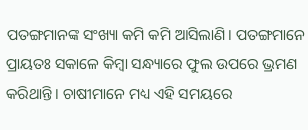ପତଙ୍ଗମାନଙ୍କ ସଂଖ୍ୟା କମି କମି ଆସିଲାଣି। ପତଙ୍ଗମାନେ ପ୍ରାୟତଃ ସକାଳେ କିମ୍ବା ସନ୍ଧ୍ୟାରେ ଫୁଲ ଉପରେ ଭ୍ରମଣ କରିଥାନ୍ତି। ଚାଷୀମାନେ ମଧ୍ୟ ଏହି ସମୟରେ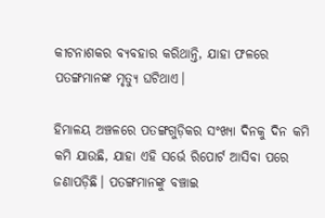କୀଟନାଶକର ବ୍ୟବହାର କରିଥାନ୍ତି, ଯାହା ଫଳରେ ପତଙ୍ଗମାନଙ୍କ ମୃତ୍ୟୁ ଘଟିଥାଏ।

ହିମାଳୟ ଅଞ୍ଚଳରେ ପତଙ୍ଗଗୁଡ଼ିକର ସଂଖ୍ୟା ଦିନକୁ ଦିନ କମି କମି ଯାଉଛି, ଯାହା ଏହି ସର୍ଭେ ରିପୋର୍ଟ ଆସିବା ପରେ ଜଣାପଡ଼ିଛି। ପତଙ୍ଗମାନଙ୍କୁ ବଞ୍ଚାଇ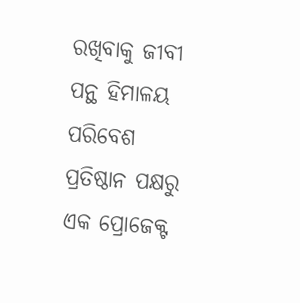ରଖିବାକୁ ଜୀବୀ ପନ୍ଥ ହିମାଳୟ ପରିବେଶ ପ୍ରତିଷ୍ଠାନ ପକ୍ଷରୁ ଏକ ପ୍ରୋଜେକ୍ଟ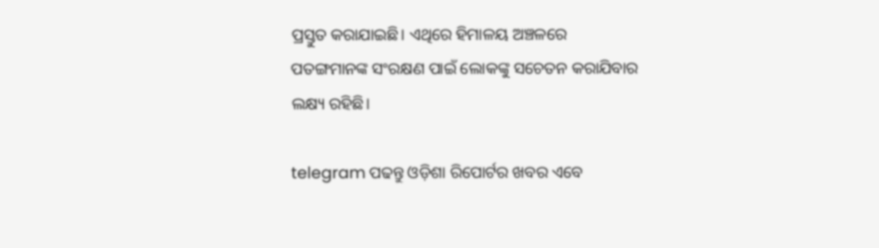ପ୍ରସ୍ତୁତ କରାଯାଇଛି। ଏଥିରେ ହିମାଳୟ ଅଞ୍ଚଳରେ ପତଙ୍ଗମାନଙ୍କ ସଂରକ୍ଷଣ ପାଇଁ ଲୋକଙ୍କୁ ସଚେତନ କରାଯିବାର ଲକ୍ଷ୍ୟ ରହିଛି।

telegram ପଢନ୍ତୁ ଓଡ଼ିଶା ରିପୋର୍ଟର ଖବର ଏବେ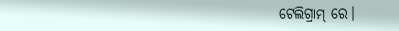ଟେଲିଗ୍ରାମ୍ ରେ।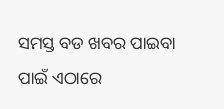ସମସ୍ତ ବଡ ଖବର ପାଇବା ପାଇଁ ଏଠାରେ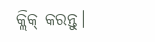କ୍ଲିକ୍ କରନ୍ତୁ।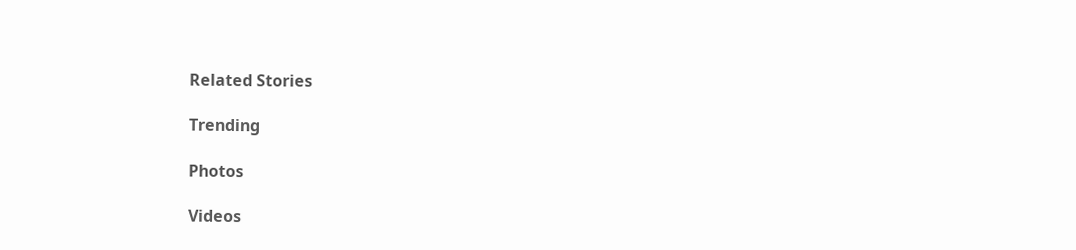Related Stories

Trending

Photos

Videos